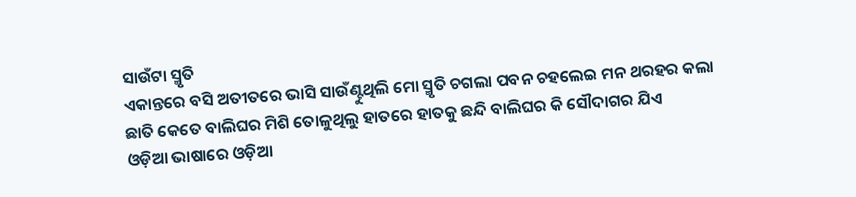ସାଉଁଟା ସ୍ମୃତି
ଏକାନ୍ତରେ ବସି ଅତୀତରେ ଭାସି ସାଉଁଣ୍ଟୁଥିଲି ମୋ ସ୍ମୃତି ଚଗଲା ପବନ ଚହଲେଇ ମନ ଥରହର କଲା ଛାତି କେତେ ବାଲିଘର ମିଶି ତୋଳୁଥିଲୁ ହାତରେ ହାତକୁ ଛନ୍ଦି ବାଲିଘର କି ସୌଦାଗର ଯିଏ
ଓଡ଼ିଆ ଭାଷାରେ ଓଡ଼ିଆ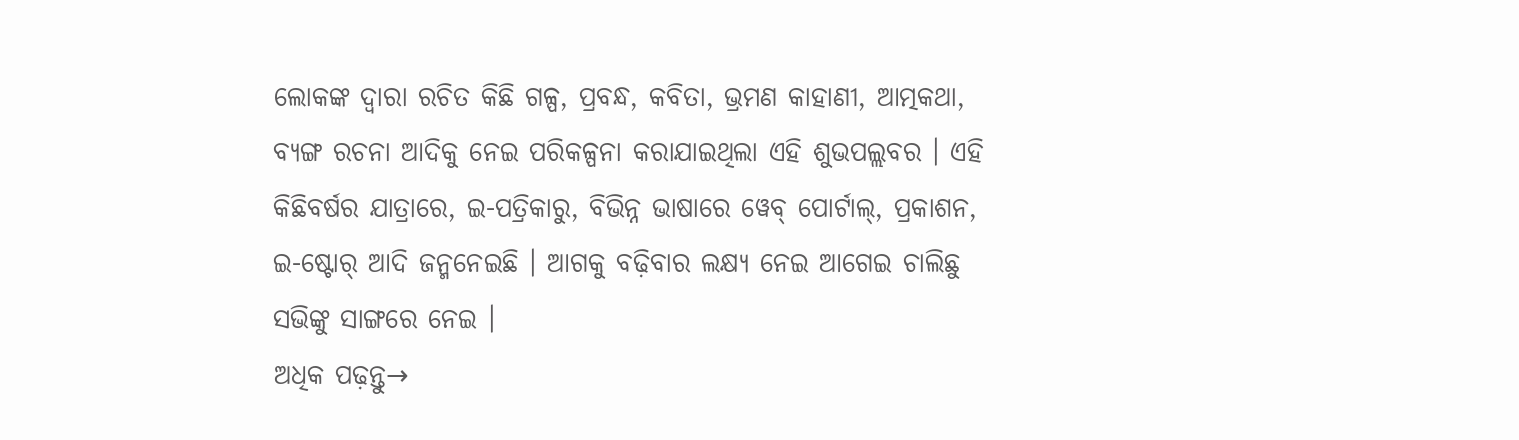ଲୋକଙ୍କ ଦ୍ୱାରା ରଚିତ କିଛି ଗଳ୍ପ, ପ୍ରବନ୍ଧ, କବିତା, ଭ୍ରମଣ କାହାଣୀ, ଆତ୍ମକଥା, ବ୍ୟଙ୍ଗ ରଚନା ଆଦିକୁ ନେଇ ପରିକଳ୍ପନା କରାଯାଇଥିଲା ଏହି ଶୁଭପଲ୍ଲବର । ଏହି କିଛିବର୍ଷର ଯାତ୍ରାରେ, ଇ-ପତ୍ରିକାରୁ, ବିଭିନ୍ନ ଭାଷାରେ ୱେବ୍ ପୋର୍ଟାଲ୍, ପ୍ରକାଶନ, ଇ-ଷ୍ଟୋର୍ ଆଦି ଜନ୍ମନେଇଛି । ଆଗକୁ ବଢ଼ିବାର ଲକ୍ଷ୍ୟ ନେଇ ଆଗେଇ ଚାଲିଛୁ ସଭିଙ୍କୁ ସାଙ୍ଗରେ ନେଇ ।
ଅଧିକ ପଢ଼ନ୍ତୁ→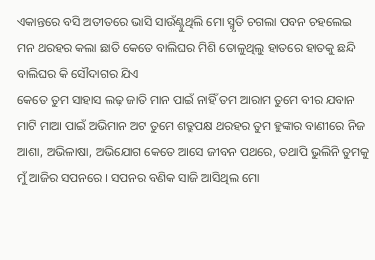ଏକାନ୍ତରେ ବସି ଅତୀତରେ ଭାସି ସାଉଁଣ୍ଟୁଥିଲି ମୋ ସ୍ମୃତି ଚଗଲା ପବନ ଚହଲେଇ ମନ ଥରହର କଲା ଛାତି କେତେ ବାଲିଘର ମିଶି ତୋଳୁଥିଲୁ ହାତରେ ହାତକୁ ଛନ୍ଦି ବାଲିଘର କି ସୌଦାଗର ଯିଏ
କେତେ ତୁମ ସାହାସ ଲଢ଼ ଜାତି ମାନ ପାଇଁ ନାହିଁ ତମ ଆରାମ ତୁମେ ବୀର ଯବାନ ମାଟି ମାଆ ପାଇଁ ଅଭିମାନ ଅଟ ତୁମେ ଶତ୍ରୁପକ୍ଷ ଥରହର ତୁମ ହୁଙ୍କାର ବାଣୀରେ ନିଜ
ଆଶା, ଅଭିଳାଷା, ଅଭିଯୋଗ କେତେ ଆସେ ଜୀବନ ପଥରେ, ତଥାପି ଭୁଲିନି ତୁମକୁ ମୁଁ ଆଜିର ସପନରେ । ସପନର ବଣିକ ସାଜି ଆସିଥିଲ ମୋ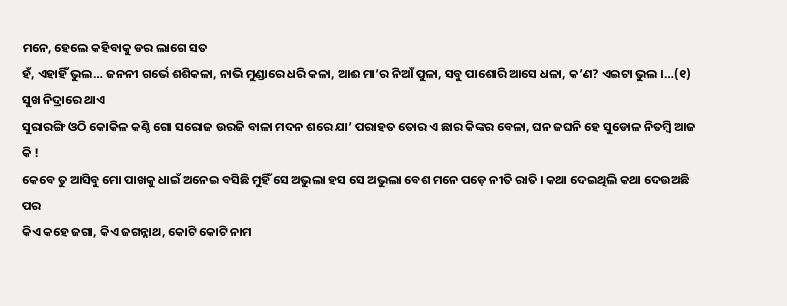ମନେ, ହେଲେ କହିବାକୁ ଡର ଲାଗେ ସତ
ହଁ, ଏହାହିଁ ଭୁଲ… ଜନନୀ ଗର୍ଭେ ଶଶିକଳା, ନାଭି ମୁଣ୍ଡାରେ ଧରି କଳା, ଆଈ ମା’ର ନିଆଁ ପୁଳା, ସବୁ ପାଶୋରି ଆସେ ଧଳା, କ’ଣ? ଏଇଟା ଭୁଲ ।…(୧) ସୁଖ ନିଦ୍ରାରେ ଥାଏ
ସୁରାରଙ୍ଗି ଓଠି କୋକିଳ କଣ୍ଠି ଗୋ ସରୋଜ ଉରଜି ବାଳା ମଦନ ଶରେ ଯା’ ପରାହତ ତୋର ଏ ଛାର କିଙ୍କର ବେଳା, ଘନ ଜଘନି ହେ ସୁଡୋଳ ନିତମ୍ବି ଆଜ କି !
କେବେ ତୁ ଆସିବୁ ମୋ ପାଖକୁ ଧାଇଁ ଅନେଇ ବସିଛି ମୁହିଁ ସେ ଅଭୁଲା ହସ ସେ ଅଭୁଲା ବେଶ ମନେ ପଡ଼େ ନୀତି ରାତି । କଥା ଦେଇଥିଲି କଥା ଦେଉଅଛି ପର
କିଏ କହେ ଜଗା, କିଏ ଜଗନ୍ନାଥ, କୋଟି କୋଟି ନାମ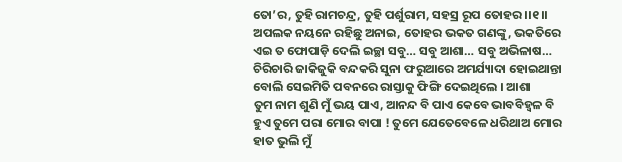ତୋ’ର, ତୁହି ରାମଚନ୍ଦ୍ର, ତୁହି ପର୍ଶୁରାମ, ସହସ୍ର ରୂପ ତୋହର ।।୧।। ଅପଲକ ନୟନେ ରହିଛୁ ଅନାଇ, ତୋହର ଭକତ ଗଣଙ୍କୁ, ଭକତିରେ
ଏଇ ତ ଫୋପାଡ଼ି ଦେଲି ଇଚ୍ଛା ସବୁ… ସବୁ ଆଶା… ସବୁ ଅଭିଳାଷ… ଚିରିଚାରି ଜାକିଜୁକି ବନ୍ଦକରି ସୁନା ଫରୁଆରେ ଅମର୍ଯ୍ୟାଦା ହୋଇଥାନ୍ତା ବୋଲି ସେଇମିତି ପବନରେ ରାସ୍ତାକୁ ଫିଙ୍ଗି ଦେଇଥିଲେ । ଆଶା
ତୁମ ନାମ ଶୁଣି ମୁଁ ଭୟ ପାଏ, ଆନନ୍ଦ ବି ପାଏ କେବେ ଭାବବିହ୍ୱଳ ବି ହୁଏ ତୁମେ ପରା ମୋର ବାପା ! ତୁମେ ଯେତେବେଳେ ଧରିଥାଅ ମୋର ହାତ ଭୁଲି ମୁଁ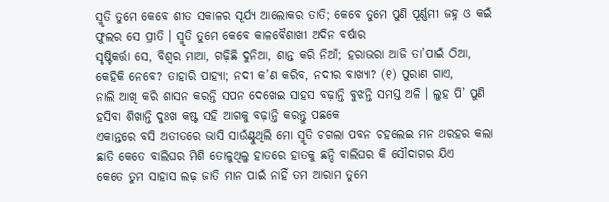ସ୍ମୃତି ତୁମେ କେବେ ଶୀତ ସକାଳର ସୂର୍ଯ୍ୟ ଆଲୋକର ତାତି; କେବେ ତୁମେ ପୁଣି ପୂର୍ଣ୍ଣମୀ ଜହ୍ନ ଓ କଇଁ ଫୁଲର ସେ ପ୍ରୀତି । ସ୍ମୃତି ତୁମେ କେବେ କାଳବୈଶାଖୀ ଅଦିନ ବର୍ଷାର
ସୃଷ୍ଟିକର୍ତ୍ତା ସେ, ବିଶ୍ୱର ମାଆ, ଗଢ଼ିଛି ଦୁନିଆ, ଶାନ୍ତ କରି ନିଆଁ; ହରାଭରା ଆଜି ତା’ପାଇଁ ଠିଆ, କେହିକି ନେବେ? ତାହାରି ପାହ୍ୟା; ନଦୀ କ’ଣ କରିବ, ନଦୀର ବାଖ୍ୟା? (୧) ପୁରାଣ ଗାଏ,
ନାଲି ଆଖି କରି ଶାସନ କରନ୍ତି ସପନ ଦେଖେଇ ସାହସ ବଢ଼ାନ୍ତି ବୁଝନ୍ତି ସମସ୍ତ ଅଳି । ଲୁହ ପି’ ପୁଣି ହସିବା ଶିଖାନ୍ତି ଦୁଃଖ କଷ୍ଟ ସହି ଆଗକୁ ବଢ଼ାନ୍ତି କରନ୍ତୁ ପଛକେ
ଏକାନ୍ତରେ ବସି ଅତୀତରେ ଭାସି ସାଉଁଣ୍ଟୁଥିଲି ମୋ ସ୍ମୃତି ଚଗଲା ପବନ ଚହଲେଇ ମନ ଥରହର କଲା ଛାତି କେତେ ବାଲିଘର ମିଶି ତୋଳୁଥିଲୁ ହାତରେ ହାତକୁ ଛନ୍ଦି ବାଲିଘର କି ସୌଦାଗର ଯିଏ
କେତେ ତୁମ ସାହାସ ଲଢ଼ ଜାତି ମାନ ପାଇଁ ନାହିଁ ତମ ଆରାମ ତୁମେ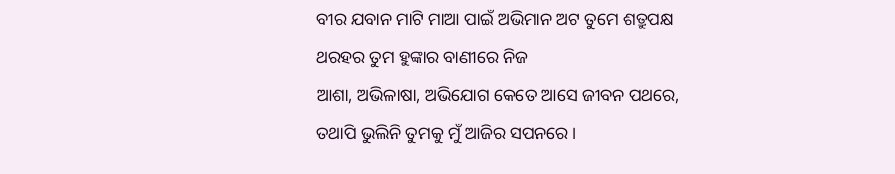ବୀର ଯବାନ ମାଟି ମାଆ ପାଇଁ ଅଭିମାନ ଅଟ ତୁମେ ଶତ୍ରୁପକ୍ଷ ଥରହର ତୁମ ହୁଙ୍କାର ବାଣୀରେ ନିଜ
ଆଶା, ଅଭିଳାଷା, ଅଭିଯୋଗ କେତେ ଆସେ ଜୀବନ ପଥରେ, ତଥାପି ଭୁଲିନି ତୁମକୁ ମୁଁ ଆଜିର ସପନରେ ।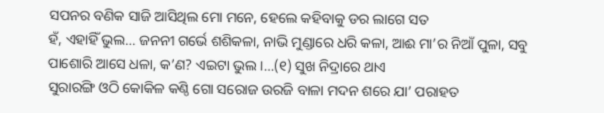ସପନର ବଣିକ ସାଜି ଆସିଥିଲ ମୋ ମନେ, ହେଲେ କହିବାକୁ ଡର ଲାଗେ ସତ
ହଁ, ଏହାହିଁ ଭୁଲ… ଜନନୀ ଗର୍ଭେ ଶଶିକଳା, ନାଭି ମୁଣ୍ଡାରେ ଧରି କଳା, ଆଈ ମା’ର ନିଆଁ ପୁଳା, ସବୁ ପାଶୋରି ଆସେ ଧଳା, କ’ଣ? ଏଇଟା ଭୁଲ ।…(୧) ସୁଖ ନିଦ୍ରାରେ ଥାଏ
ସୁରାରଙ୍ଗି ଓଠି କୋକିଳ କଣ୍ଠି ଗୋ ସରୋଜ ଉରଜି ବାଳା ମଦନ ଶରେ ଯା’ ପରାହତ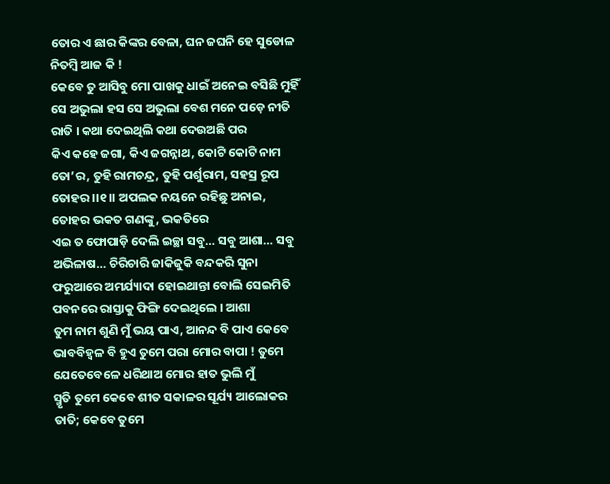ତୋର ଏ ଛାର କିଙ୍କର ବେଳା, ଘନ ଜଘନି ହେ ସୁଡୋଳ ନିତମ୍ବି ଆଜ କି !
କେବେ ତୁ ଆସିବୁ ମୋ ପାଖକୁ ଧାଇଁ ଅନେଇ ବସିଛି ମୁହିଁ ସେ ଅଭୁଲା ହସ ସେ ଅଭୁଲା ବେଶ ମନେ ପଡ଼େ ନୀତି ରାତି । କଥା ଦେଇଥିଲି କଥା ଦେଉଅଛି ପର
କିଏ କହେ ଜଗା, କିଏ ଜଗନ୍ନାଥ, କୋଟି କୋଟି ନାମ ତୋ’ର, ତୁହି ରାମଚନ୍ଦ୍ର, ତୁହି ପର୍ଶୁରାମ, ସହସ୍ର ରୂପ ତୋହର ।।୧।। ଅପଲକ ନୟନେ ରହିଛୁ ଅନାଇ, ତୋହର ଭକତ ଗଣଙ୍କୁ, ଭକତିରେ
ଏଇ ତ ଫୋପାଡ଼ି ଦେଲି ଇଚ୍ଛା ସବୁ… ସବୁ ଆଶା… ସବୁ ଅଭିଳାଷ… ଚିରିଚାରି ଜାକିଜୁକି ବନ୍ଦକରି ସୁନା ଫରୁଆରେ ଅମର୍ଯ୍ୟାଦା ହୋଇଥାନ୍ତା ବୋଲି ସେଇମିତି ପବନରେ ରାସ୍ତାକୁ ଫିଙ୍ଗି ଦେଇଥିଲେ । ଆଶା
ତୁମ ନାମ ଶୁଣି ମୁଁ ଭୟ ପାଏ, ଆନନ୍ଦ ବି ପାଏ କେବେ ଭାବବିହ୍ୱଳ ବି ହୁଏ ତୁମେ ପରା ମୋର ବାପା ! ତୁମେ ଯେତେବେଳେ ଧରିଥାଅ ମୋର ହାତ ଭୁଲି ମୁଁ
ସ୍ମୃତି ତୁମେ କେବେ ଶୀତ ସକାଳର ସୂର୍ଯ୍ୟ ଆଲୋକର ତାତି; କେବେ ତୁମେ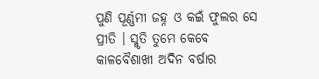ପୁଣି ପୂର୍ଣ୍ଣମୀ ଜହ୍ନ ଓ କଇଁ ଫୁଲର ସେ ପ୍ରୀତି । ସ୍ମୃତି ତୁମେ କେବେ କାଳବୈଶାଖୀ ଅଦିନ ବର୍ଷାର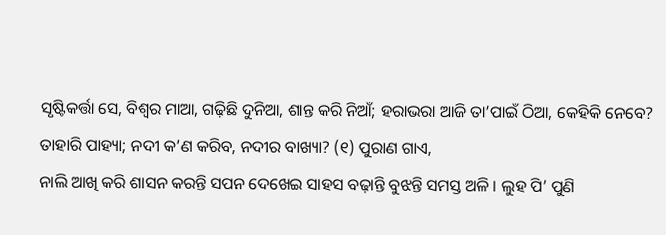ସୃଷ୍ଟିକର୍ତ୍ତା ସେ, ବିଶ୍ୱର ମାଆ, ଗଢ଼ିଛି ଦୁନିଆ, ଶାନ୍ତ କରି ନିଆଁ; ହରାଭରା ଆଜି ତା’ପାଇଁ ଠିଆ, କେହିକି ନେବେ? ତାହାରି ପାହ୍ୟା; ନଦୀ କ’ଣ କରିବ, ନଦୀର ବାଖ୍ୟା? (୧) ପୁରାଣ ଗାଏ,
ନାଲି ଆଖି କରି ଶାସନ କରନ୍ତି ସପନ ଦେଖେଇ ସାହସ ବଢ଼ାନ୍ତି ବୁଝନ୍ତି ସମସ୍ତ ଅଳି । ଲୁହ ପି’ ପୁଣି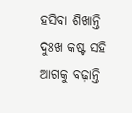ହସିବା ଶିଖାନ୍ତି ଦୁଃଖ କଷ୍ଟ ସହି ଆଗକୁ ବଢ଼ାନ୍ତି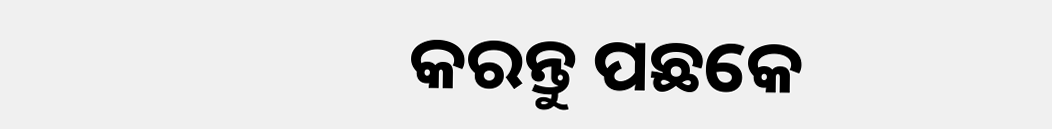କରନ୍ତୁ ପଛକେ